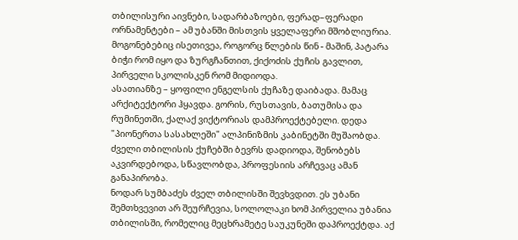თბილისური აივნები, სადარბაზოები, ფერად–ფერადი ორნამენტები – ამ უბანში მისთვის ყველაფერი მშობლიურია. მოგონებებიც ისეთივეა, როგორც წლების წინ - მაშინ, პატარა ბიჭი რომ იყო და ზურგჩანთით, ქიქოძის ქუჩის გავლით, პირველი სკოლისკენ რომ მიდიოდა.
ასათიანზე – ყოფილი ენგელსის ქუჩაზე დაიბადა. მამაც არქიტექტორი ჰყავდა. გორის, რუსთავის, ბათუმისა და რუმინეთში, ქალაქ ვიქტორიას დამპროექტებელი. დედა "პიონერთა სასახლეში" ალპინიზმის კაბინეტში მუშაობდა. ძველი თბილისის ქუჩებში ბევრს დადიოდა, შენობებს აკვირდებოდა, სწავლობდა, პროფესიის არჩევაც ამან განაპირობა.
ნოდარ სუმბაძეს ძველ თბილისში შევხვდით. ეს უბანი შემთხვევით არ შეურჩევია, სოლოლაკი ხომ პირველია უბანია თბილისში, რომელიც მეცხრამეტე საუკუნეში დაპროექტდა. აქ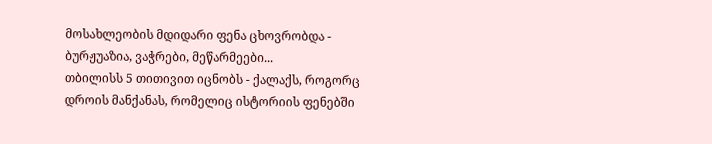მოსახლეობის მდიდარი ფენა ცხოვრობდა - ბურჟუაზია, ვაჭრები, მეწარმეები...
თბილისს 5 თითივით იცნობს - ქალაქს, როგორც დროის მანქანას, რომელიც ისტორიის ფენებში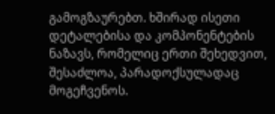გამოგზაურებთ. ხშირად ისეთი დეტალებისა და კომპონენტების ნაზავს, რომელიც ერთი შეხედვით, შესაძლოა, პარადოქსულადაც მოგეჩვენოს.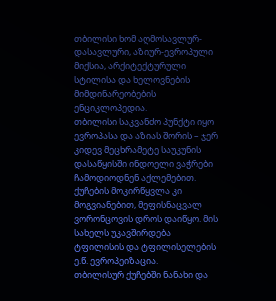თბილისი ხომ აღმოსავლურ-დასავლური, აზიურ-ევროპული მიქსია, არქიტექტურული სტილისა და ხელოვნების მიმდინარეობების ენციკლოპედია.
თბილისი საკვანძო პუნქტი იყო ევროპასა და აზიას შორის – ჯერ კიდევ მეცხრამეტე საუკუნის დასაწყისში ინდოელი ვაჭრები ჩამოდიოდნენ აქლემებით. ქუჩების მოკირწყვლა კი მოგვიანებით, მეფისნაცვალ ვორონცოვის დროს დაიწყო. მის სახელს უკავშირდება ტფილისის და ტფილისელების ე.წ. ევროპეიზაცია.
თბილისურ ქუჩებში ნანახი და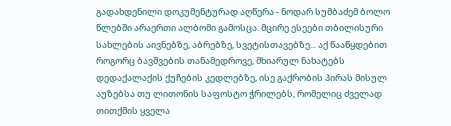გადახდენილი დოკუმენტურად აღწერა - ნოდარ სუმბაძემ ბოლო წლებში არაერთი ალბომი გამოსცა. მცირე ესეები თბილისური სახლების აივნებზე, აბრებზე, სვეტისთავებზე... აქ წააწყდებით როგორც ბავშვების თანამედროვე, მხიარულ ნახატებს დედაქალაქის ქუჩების კედლებზე, ისე გაქრობის პირას მისულ აუზებსა თუ ლითონის საფოსტო ჭრილებს, რომელიც ძველად თითქმის ყველა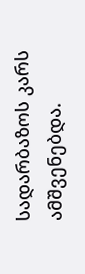სადარბაზოს კარს ამშვენებდა.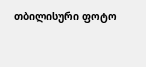თბილისური ფოტო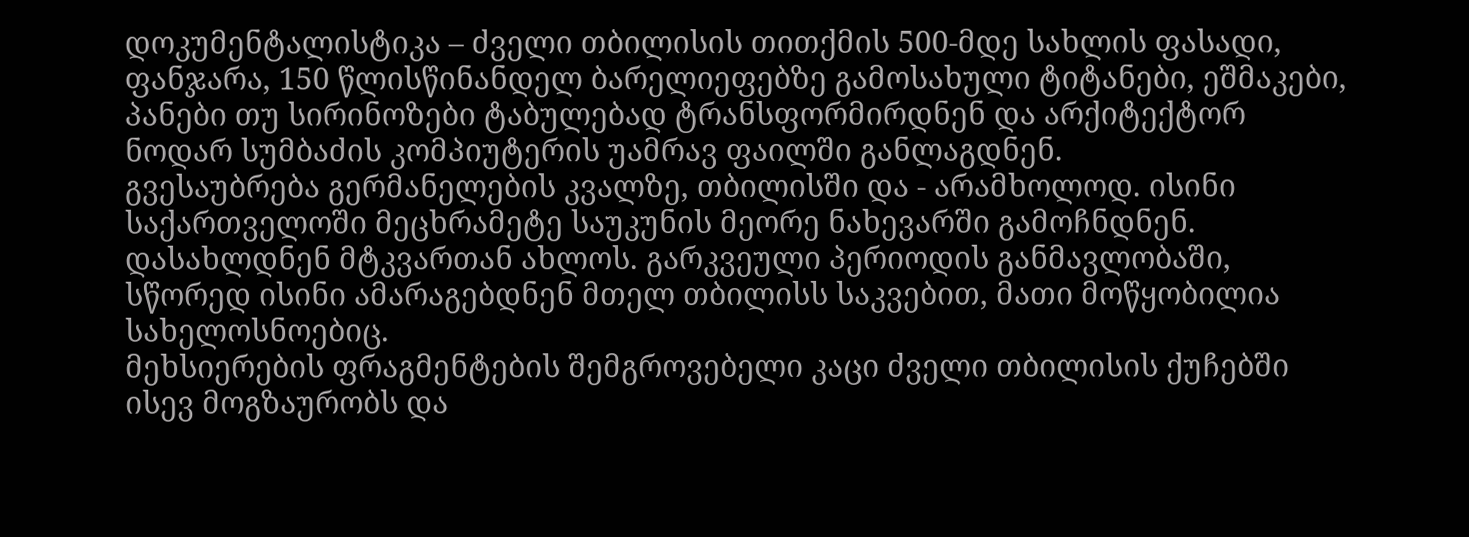დოკუმენტალისტიკა – ძველი თბილისის თითქმის 500-მდე სახლის ფასადი, ფანჯარა, 150 წლისწინანდელ ბარელიეფებზე გამოსახული ტიტანები, ეშმაკები, პანები თუ სირინოზები ტაბულებად ტრანსფორმირდნენ და არქიტექტორ ნოდარ სუმბაძის კომპიუტერის უამრავ ფაილში განლაგდნენ.
გვესაუბრება გერმანელების კვალზე, თბილისში და - არამხოლოდ. ისინი საქართველოში მეცხრამეტე საუკუნის მეორე ნახევარში გამოჩნდნენ. დასახლდნენ მტკვართან ახლოს. გარკვეული პერიოდის განმავლობაში, სწორედ ისინი ამარაგებდნენ მთელ თბილისს საკვებით, მათი მოწყობილია სახელოსნოებიც.
მეხსიერების ფრაგმენტების შემგროვებელი კაცი ძველი თბილისის ქუჩებში ისევ მოგზაურობს და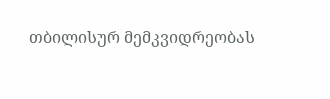თბილისურ მემკვიდრეობას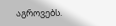აგროვებს.